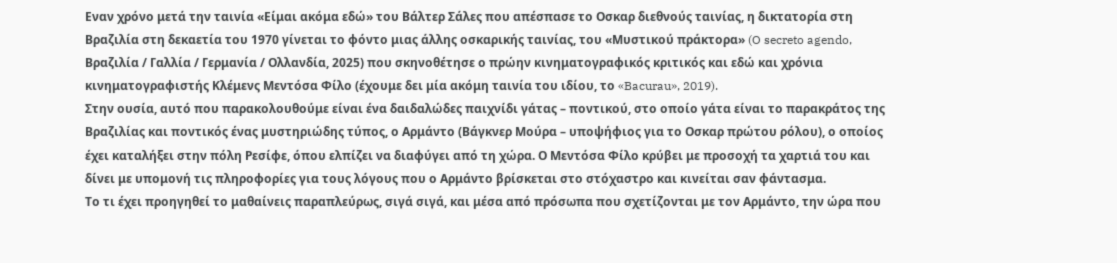Εναν χρόνο μετά την ταινία «Είμαι ακόμα εδώ» του Βάλτερ Σάλες που απέσπασε το Οσκαρ διεθνούς ταινίας, η δικτατορία στη Βραζιλία στη δεκαετία του 1970 γίνεται το φόντο μιας άλλης οσκαρικής ταινίας, του «Μυστικού πράκτορα» (O secreto agendo, Βραζιλία / Γαλλία / Γερμανία / Ολλανδία, 2025) που σκηνοθέτησε ο πρώην κινηματογραφικός κριτικός και εδώ και χρόνια κινηματογραφιστής Κλέμενς Μεντόσα Φίλο (έχουμε δει μία ακόμη ταινία του ιδίου, το «Bacurau», 2019).
Στην ουσία, αυτό που παρακολουθούμε είναι ένα δαιδαλώδες παιχνίδι γάτας – ποντικού, στο οποίο γάτα είναι το παρακράτος της Βραζιλίας και ποντικός ένας μυστηριώδης τύπος, ο Αρμάντο (Βάγκνερ Μούρα – υποψήφιος για το Οσκαρ πρώτου ρόλου), ο οποίος έχει καταλήξει στην πόλη Ρεσίφε, όπου ελπίζει να διαφύγει από τη χώρα. Ο Μεντόσα Φίλο κρύβει με προσοχή τα χαρτιά του και δίνει με υπομονή τις πληροφορίες για τους λόγους που ο Αρμάντο βρίσκεται στο στόχαστρο και κινείται σαν φάντασμα.
Το τι έχει προηγηθεί το μαθαίνεις παραπλεύρως, σιγά σιγά, και μέσα από πρόσωπα που σχετίζονται με τον Αρμάντο, την ώρα που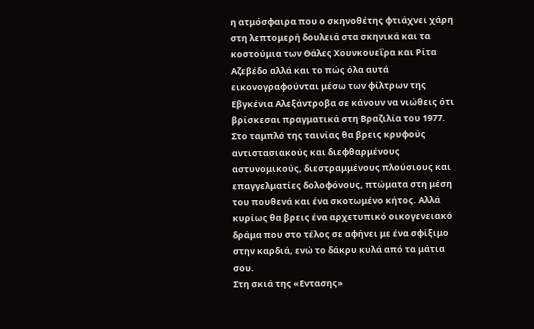η ατμόσφαιρα που ο σκηνοθέτης φτιάχνει χάρη στη λεπτομερή δουλειά στα σκηνικά και τα κοστούμια των Θάλες Χουνκουεΐρα και Ρίτα Αζεβέδο αλλά και το πώς όλα αυτά εικονογραφούνται μέσω των φίλτρων της Εβγκένια Αλεξάντροβα σε κάνουν να νιώθεις ότι βρίσκεσαι πραγματικά στη Βραζιλία του 1977.
Στο ταμπλό της ταινίας θα βρεις κρυφούς αντιστασιακούς και διεφθαρμένους αστυνομικούς, διεστραμμένους πλούσιους και επαγγελματίες δολοφόνους, πτώματα στη μέση του πουθενά και ένα σκοτωμένο κήτος. Αλλά κυρίως θα βρεις ένα αρχετυπικό οικογενειακό δράμα που στο τέλος σε αφήνει με ένα σφίξιμο στην καρδιά, ενώ το δάκρυ κυλά από τα μάτια σου.
Στη σκιά της «Εντασης»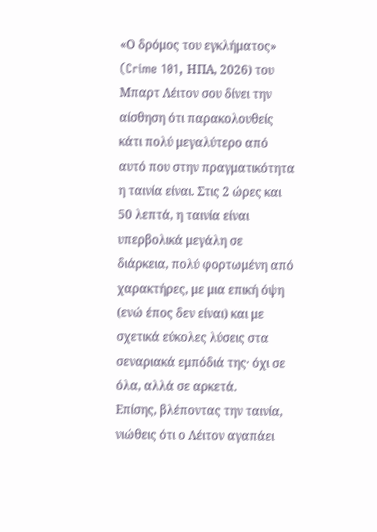«Ο δρόμος του εγκλήματος» (Crime 101, ΗΠΑ, 2026) του Μπαρτ Λέιτον σου δίνει την αίσθηση ότι παρακολουθείς κάτι πολύ μεγαλύτερο από αυτό που στην πραγματικότητα η ταινία είναι. Στις 2 ώρες και 50 λεπτά, η ταινία είναι υπερβολικά μεγάλη σε διάρκεια, πολύ φορτωμένη από χαρακτήρες, με μια επική όψη (ενώ έπος δεν είναι) και με σχετικά εύκολες λύσεις στα σεναριακά εμπόδιά της· όχι σε όλα, αλλά σε αρκετά.
Επίσης, βλέποντας την ταινία, νιώθεις ότι ο Λέιτον αγαπάει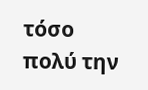τόσο πολύ την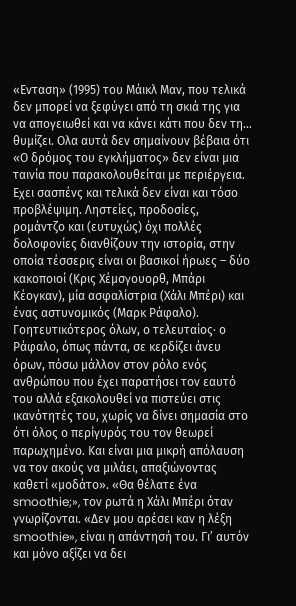«Ενταση» (1995) του Μάικλ Μαν, που τελικά δεν μπορεί να ξεφύγει από τη σκιά της για να απογειωθεί και να κάνει κάτι που δεν τη… θυμίζει. Ολα αυτά δεν σημαίνουν βέβαια ότι «Ο δρόμος του εγκλήματος» δεν είναι μια ταινία που παρακολουθείται με περιέργεια. Εχει σασπένς και τελικά δεν είναι και τόσο προβλέψιμη. Ληστείες, προδοσίες, ρομάντζο και (ευτυχώς) όχι πολλές δολοφονίες διανθίζουν την ιστορία, στην οποία τέσσερις είναι οι βασικοί ήρωες – δύο κακοποιοί (Κρις Χέμσγουορθ, Μπάρι Κέογκαν), μία ασφαλίστρια (Χάλι Μπέρι) και ένας αστυνομικός (Μαρκ Ράφαλο).
Γοητευτικότερος όλων, ο τελευταίος· ο Ράφαλο, όπως πάντα, σε κερδίζει άνευ όρων, πόσω μάλλον στον ρόλο ενός ανθρώπου που έχει παρατήσει τον εαυτό του αλλά εξακολουθεί να πιστεύει στις ικανότητές του, χωρίς να δίνει σημασία στο ότι όλος ο περίγυρός του τον θεωρεί παρωχημένο. Και είναι μια μικρή απόλαυση να τον ακούς να μιλάει, απαξιώνοντας καθετί «μοδάτο». «Θα θέλατε ένα smoothie;», τον ρωτά η Χάλι Μπέρι όταν γνωρίζονται. «Δεν μου αρέσει καν η λέξη smoothie», είναι η απάντησή του. Γι’ αυτόν και μόνο αξίζει να δει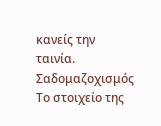κανείς την ταινία.
Σαδομαζοχισμός
Το στοιχείο της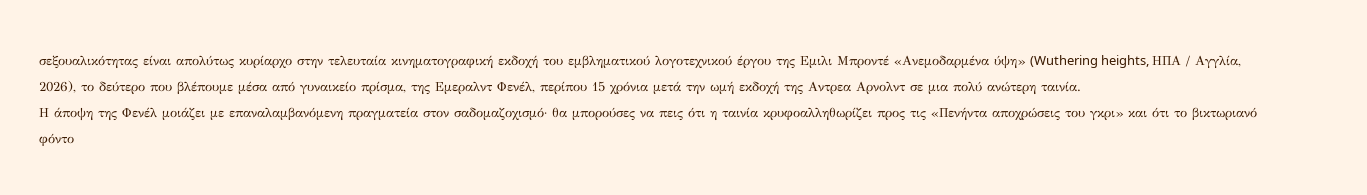σεξουαλικότητας είναι απολύτως κυρίαρχο στην τελευταία κινηματογραφική εκδοχή του εμβληματικού λογοτεχνικού έργου της Εμιλι Μπροντέ «Ανεμοδαρμένα ύψη» (Wuthering heights, ΗΠΑ / Αγγλία, 2026), το δεύτερο που βλέπουμε μέσα από γυναικείο πρίσμα, της Εμεραλντ Φενέλ, περίπου 15 χρόνια μετά την ωμή εκδοχή της Αντρεα Αρνολντ σε μια πολύ ανώτερη ταινία.
Η άποψη της Φενέλ μοιάζει με επαναλαμβανόμενη πραγματεία στον σαδομαζοχισμό· θα μπορούσες να πεις ότι η ταινία κρυφοαλληθωρίζει προς τις «Πενήντα αποχρώσεις του γκρι» και ότι το βικτωριανό φόντο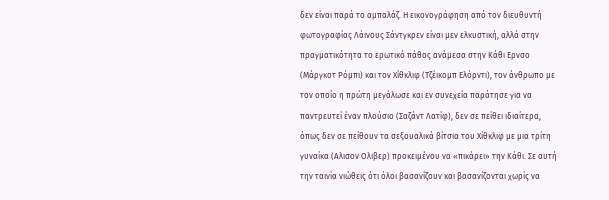δεν είναι παρά το αμπαλάζ. Η εικονογράφηση από τον διευθυντή φωτογραφίας Λάινους Σάντγκρεν είναι μεν ελκυστική, αλλά στην πραγματικότητα το ερωτικό πάθος ανάμεσα στην Κάθι Ερνσο (Μάργκοτ Ρόμπι) και τον Χίθκλιφ (Τζέικομπ Ελόρντι), τον άνθρωπο με τον οποίο η πρώτη μεγάλωσε και εν συνεχεία παράτησε για να παντρευτεί έναν πλούσιο (Σαζάντ Λατίφ), δεν σε πείθει ιδιαίτερα, όπως δεν σε πείθουν τα σεξουαλικά βίτσια του Χίθκλιφ με μια τρίτη γυναίκα (Αλισον Ολιβερ) προκειμένου να «πικάρει» την Κάθι. Σε αυτή την ταινία νιώθεις ότι όλοι βασανίζουν και βασανίζονται χωρίς να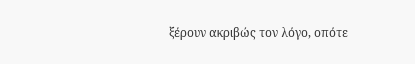ξέρουν ακριβώς τον λόγο, οπότε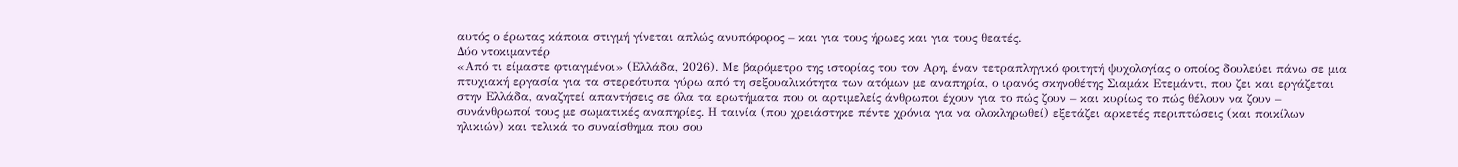αυτός ο έρωτας κάποια στιγμή γίνεται απλώς ανυπόφορος – και για τους ήρωες και για τους θεατές.
Δύο ντοκιμαντέρ
«Από τι είμαστε φτιαγμένοι» (Ελλάδα, 2026). Με βαρόμετρο της ιστορίας του τον Αρη, έναν τετραπληγικό φοιτητή ψυχολογίας ο οποίος δουλεύει πάνω σε μια πτυχιακή εργασία για τα στερεότυπα γύρω από τη σεξουαλικότητα των ατόμων με αναπηρία, ο ιρανός σκηνοθέτης Σιαμάκ Ετεμάντι, που ζει και εργάζεται στην Ελλάδα, αναζητεί απαντήσεις σε όλα τα ερωτήματα που οι αρτιμελείς άνθρωποι έχουν για το πώς ζουν – και κυρίως το πώς θέλουν να ζουν – συνάνθρωποί τους με σωματικές αναπηρίες. Η ταινία (που χρειάστηκε πέντε χρόνια για να ολοκληρωθεί) εξετάζει αρκετές περιπτώσεις (και ποικίλων ηλικιών) και τελικά το συναίσθημα που σου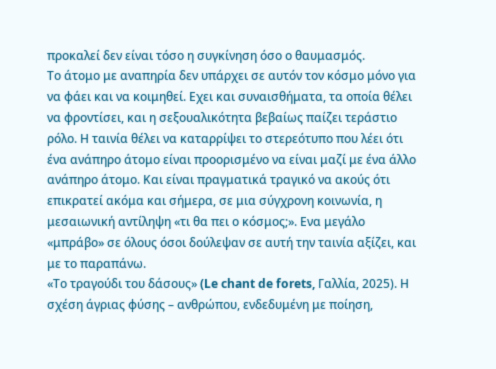προκαλεί δεν είναι τόσο η συγκίνηση όσο ο θαυμασμός.
Το άτομο με αναπηρία δεν υπάρχει σε αυτόν τον κόσμο μόνο για να φάει και να κοιμηθεί. Εχει και συναισθήματα, τα οποία θέλει να φροντίσει, και η σεξουαλικότητα βεβαίως παίζει τεράστιο ρόλο. Η ταινία θέλει να καταρρίψει το στερεότυπο που λέει ότι ένα ανάπηρο άτομο είναι προορισμένο να είναι μαζί με ένα άλλο ανάπηρο άτομο. Και είναι πραγματικά τραγικό να ακούς ότι επικρατεί ακόμα και σήμερα, σε μια σύγχρονη κοινωνία, η μεσαιωνική αντίληψη «τι θα πει ο κόσμος;». Ενα μεγάλο «μπράβο» σε όλους όσοι δούλεψαν σε αυτή την ταινία αξίζει, και με το παραπάνω.
«Το τραγούδι του δάσους» (Le chant de forets, Γαλλία, 2025). Η σχέση άγριας φύσης – ανθρώπου, ενδεδυμένη με ποίηση,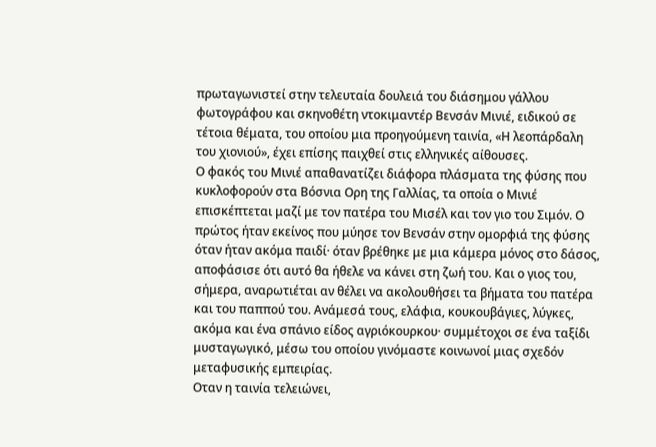πρωταγωνιστεί στην τελευταία δουλειά του διάσημου γάλλου φωτογράφου και σκηνοθέτη ντοκιμαντέρ Βενσάν Μινιέ, ειδικού σε τέτοια θέματα, του οποίου μια προηγούμενη ταινία, «Η λεοπάρδαλη του χιονιού», έχει επίσης παιχθεί στις ελληνικές αίθουσες.
Ο φακός του Μινιέ απαθανατίζει διάφορα πλάσματα της φύσης που κυκλοφορούν στα Βόσνια Ορη της Γαλλίας, τα οποία ο Μινιέ επισκέπτεται μαζί με τον πατέρα του Μισέλ και τον γιο του Σιμόν. Ο πρώτος ήταν εκείνος που μύησε τον Βενσάν στην ομορφιά της φύσης όταν ήταν ακόμα παιδί· όταν βρέθηκε με μια κάμερα μόνος στο δάσος, αποφάσισε ότι αυτό θα ήθελε να κάνει στη ζωή του. Και ο γιος του, σήμερα, αναρωτιέται αν θέλει να ακολουθήσει τα βήματα του πατέρα και του παππού του. Ανάμεσά τους, ελάφια, κουκουβάγιες, λύγκες, ακόμα και ένα σπάνιο είδος αγριόκουρκου· συμμέτοχοι σε ένα ταξίδι μυσταγωγικό, μέσω του οποίου γινόμαστε κοινωνοί μιας σχεδόν μεταφυσικής εμπειρίας.
Οταν η ταινία τελειώνει,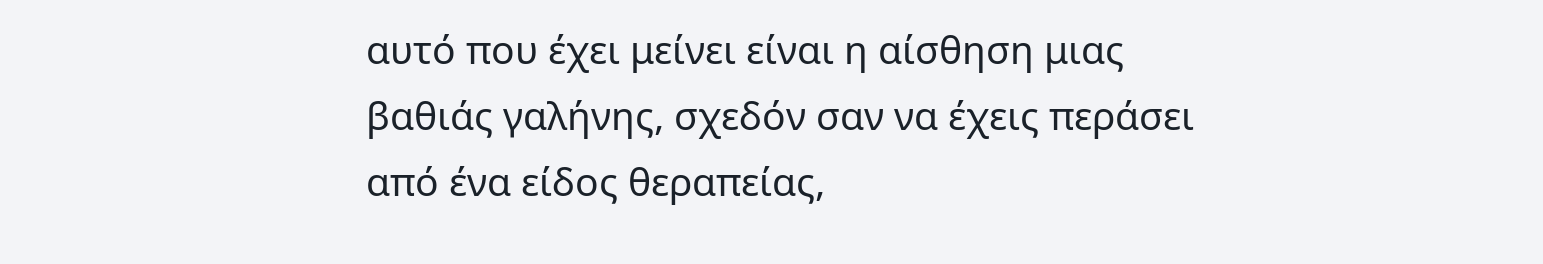αυτό που έχει μείνει είναι η αίσθηση μιας βαθιάς γαλήνης, σχεδόν σαν να έχεις περάσει από ένα είδος θεραπείας,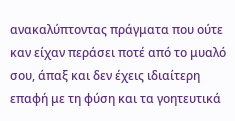ανακαλύπτοντας πράγματα που ούτε καν είχαν περάσει ποτέ από το μυαλό σου, άπαξ και δεν έχεις ιδιαίτερη επαφή με τη φύση και τα γοητευτικά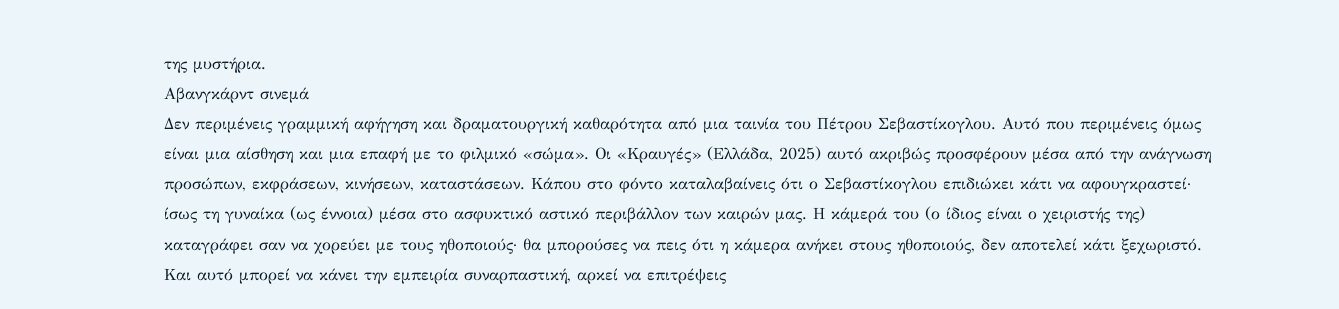της μυστήρια.
Αβανγκάρντ σινεμά
Δεν περιμένεις γραμμική αφήγηση και δραματουργική καθαρότητα από μια ταινία του Πέτρου Σεβαστίκογλου. Αυτό που περιμένεις όμως είναι μια αίσθηση και μια επαφή με το φιλμικό «σώμα». Οι «Κραυγές» (Ελλάδα, 2025) αυτό ακριβώς προσφέρουν μέσα από την ανάγνωση προσώπων, εκφράσεων, κινήσεων, καταστάσεων. Κάπου στο φόντο καταλαβαίνεις ότι ο Σεβαστίκογλου επιδιώκει κάτι να αφουγκραστεί· ίσως τη γυναίκα (ως έννοια) μέσα στο ασφυκτικό αστικό περιβάλλον των καιρών μας. Η κάμερά του (ο ίδιος είναι ο χειριστής της) καταγράφει σαν να χορεύει με τους ηθοποιούς· θα μπορούσες να πεις ότι η κάμερα ανήκει στους ηθοποιούς, δεν αποτελεί κάτι ξεχωριστό. Και αυτό μπορεί να κάνει την εμπειρία συναρπαστική, αρκεί να επιτρέψεις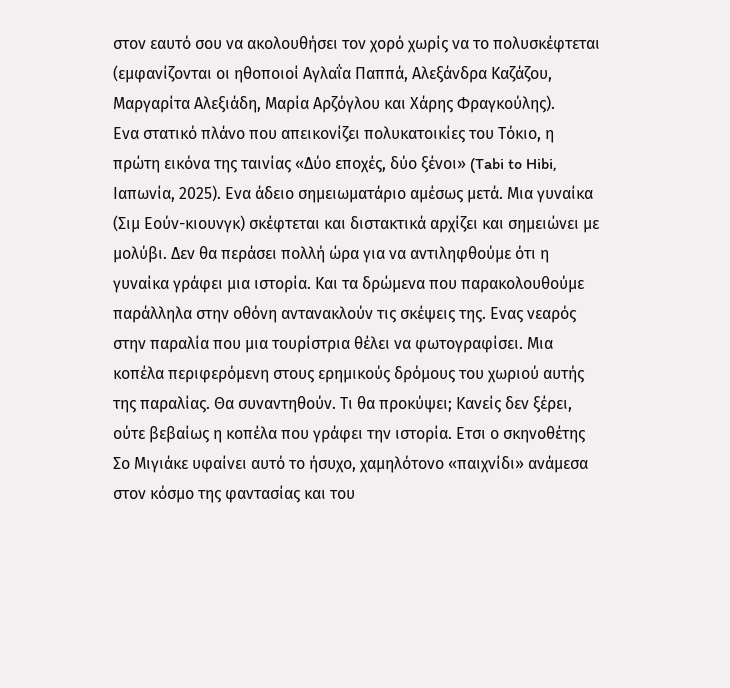στον εαυτό σου να ακολουθήσει τον χορό χωρίς να το πολυσκέφτεται (εμφανίζονται οι ηθοποιοί Αγλαΐα Παππά, Αλεξάνδρα Καζάζου, Μαργαρίτα Αλεξιάδη, Μαρία Αρζόγλου και Χάρης Φραγκούλης).
Ενα στατικό πλάνο που απεικονίζει πολυκατοικίες του Τόκιο, η πρώτη εικόνα της ταινίας «Δύο εποχές, δύο ξένοι» (Tabi to Hibi, Ιαπωνία, 2025). Ενα άδειο σημειωματάριο αμέσως μετά. Μια γυναίκα (Σιμ Εούν-κιουνγκ) σκέφτεται και διστακτικά αρχίζει και σημειώνει με μολύβι. Δεν θα περάσει πολλή ώρα για να αντιληφθούμε ότι η γυναίκα γράφει μια ιστορία. Και τα δρώμενα που παρακολουθούμε παράλληλα στην οθόνη αντανακλούν τις σκέψεις της. Ενας νεαρός στην παραλία που μια τουρίστρια θέλει να φωτογραφίσει. Μια κοπέλα περιφερόμενη στους ερημικούς δρόμους του χωριού αυτής της παραλίας. Θα συναντηθούν. Τι θα προκύψει; Κανείς δεν ξέρει, ούτε βεβαίως η κοπέλα που γράφει την ιστορία. Ετσι ο σκηνοθέτης Σο Μιγιάκε υφαίνει αυτό το ήσυχο, χαμηλότονο «παιχνίδι» ανάμεσα στον κόσμο της φαντασίας και του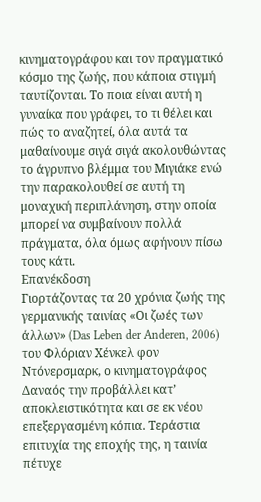κινηματογράφου και τον πραγματικό κόσμο της ζωής, που κάποια στιγμή ταυτίζονται. Το ποια είναι αυτή η γυναίκα που γράφει, το τι θέλει και πώς το αναζητεί, όλα αυτά τα μαθαίνουμε σιγά σιγά ακολουθώντας το άγρυπνο βλέμμα του Μιγιάκε ενώ την παρακολουθεί σε αυτή τη μοναχική περιπλάνηση, στην οποία μπορεί να συμβαίνουν πολλά πράγματα, όλα όμως αφήνουν πίσω τους κάτι.
Επανέκδοση
Γιορτάζοντας τα 20 χρόνια ζωής της γερμανικής ταινίας «Οι ζωές των άλλων» (Das Leben der Anderen, 2006) του Φλόριαν Χένκελ φον Ντόνερσμαρκ, ο κινηματογράφος Δαναός την προβάλλει κατ’ αποκλειστικότητα και σε εκ νέου επεξεργασμένη κόπια. Τεράστια επιτυχία της εποχής της, η ταινία πέτυχε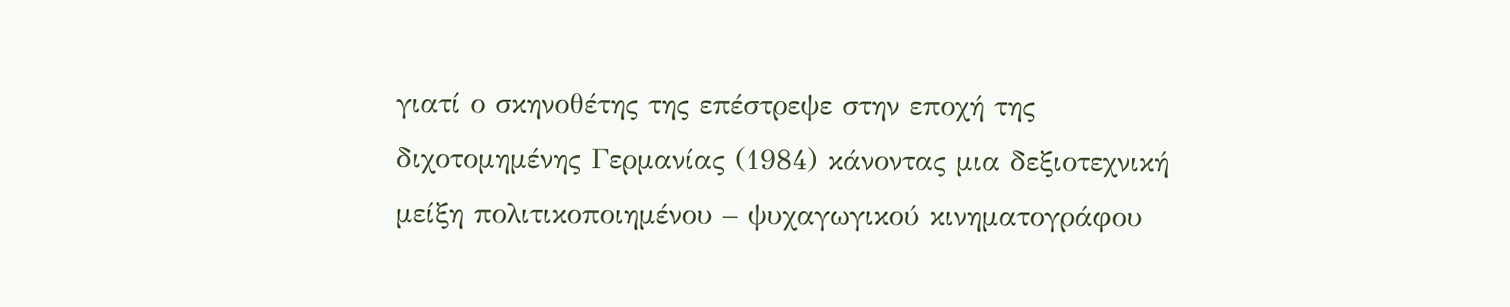γιατί ο σκηνοθέτης της επέστρεψε στην εποχή της διχοτομημένης Γερμανίας (1984) κάνοντας μια δεξιοτεχνική μείξη πολιτικοποιημένου – ψυχαγωγικού κινηματογράφου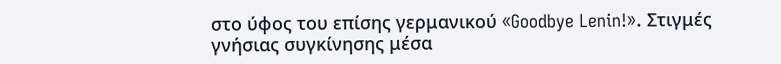στο ύφος του επίσης γερμανικού «Goodbye Lenin!». Στιγμές γνήσιας συγκίνησης μέσα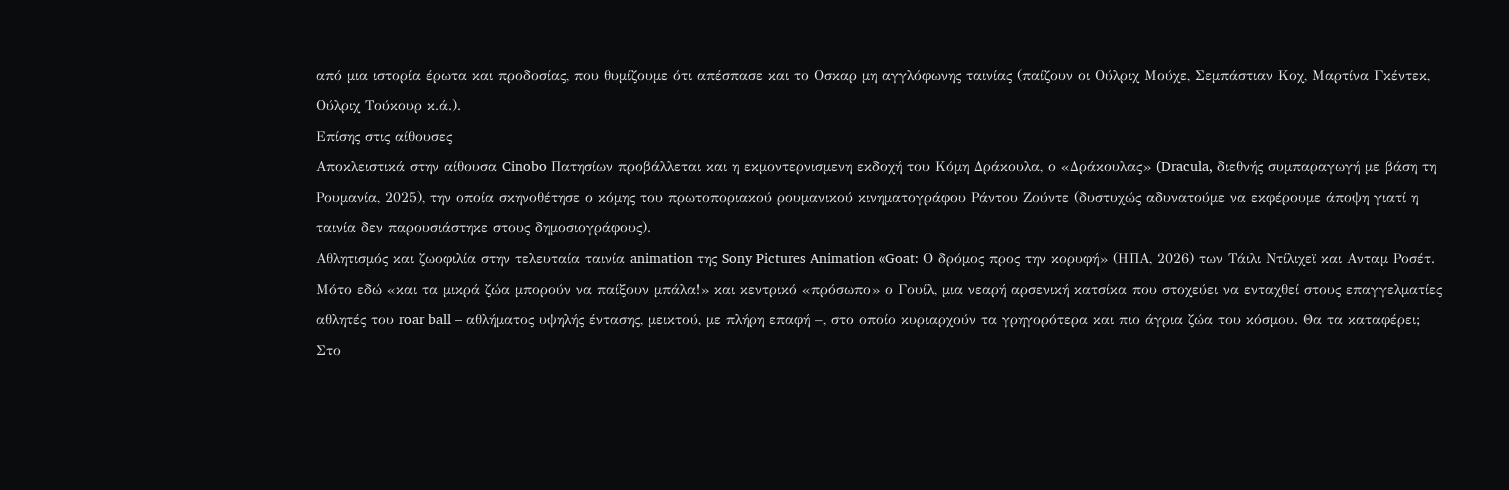από μια ιστορία έρωτα και προδοσίας, που θυμίζουμε ότι απέσπασε και το Οσκαρ μη αγγλόφωνης ταινίας (παίζουν οι Ούλριχ Μούχε, Σεμπάστιαν Κοχ, Μαρτίνα Γκέντεκ, Ούλριχ Τούκουρ κ.ά.).
Επίσης στις αίθουσες
Aποκλειστικά στην αίθουσα Cinobo Πατησίων προβάλλεται και η εκμοντερνισμενη εκδοχή του Κόμη Δράκουλα, ο «Δράκουλας» (Dracula, διεθνής συμπαραγωγή με βάση τη Ρουμανία, 2025), την οποία σκηνοθέτησε ο κόμης του πρωτοποριακού ρουμανικού κινηματογράφου Ράντου Ζούντε (δυστυχώς αδυνατούμε να εκφέρουμε άποψη γιατί η ταινία δεν παρουσιάστηκε στους δημοσιογράφους).
Αθλητισμός και ζωοφιλία στην τελευταία ταινία animation της Sony Pictures Animation «Goat: Ο δρόμος προς την κορυφή» (ΗΠΑ, 2026) των Τάιλι Ντίλιχεϊ και Ανταμ Ροσέτ. Μότο εδώ «και τα μικρά ζώα μπορούν να παίξουν μπάλα!» και κεντρικό «πρόσωπο» ο Γουίλ, μια νεαρή αρσενική κατσίκα που στοχεύει να ενταχθεί στους επαγγελματίες αθλητές του roar ball – αθλήματος υψηλής έντασης, μεικτού, με πλήρη επαφή –, στο οποίο κυριαρχούν τα γρηγορότερα και πιο άγρια ζώα του κόσμου. Θα τα καταφέρει;
Στο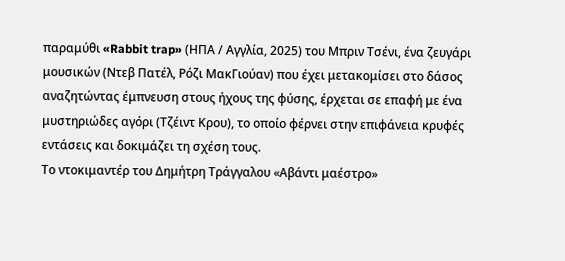παραμύθι «Rabbit trap» (ΗΠΑ / Αγγλία, 2025) του Μπριν Τσένι, ένα ζευγάρι μουσικών (Ντεβ Πατέλ, Ρόζι ΜακΓιούαν) που έχει μετακομίσει στο δάσος αναζητώντας έμπνευση στους ήχους της φύσης, έρχεται σε επαφή με ένα μυστηριώδες αγόρι (Τζέιντ Κρου), το οποίο φέρνει στην επιφάνεια κρυφές εντάσεις και δοκιμάζει τη σχέση τους.
Το ντοκιμαντέρ του Δημήτρη Τράγγαλου «Αβάντι μαέστρο»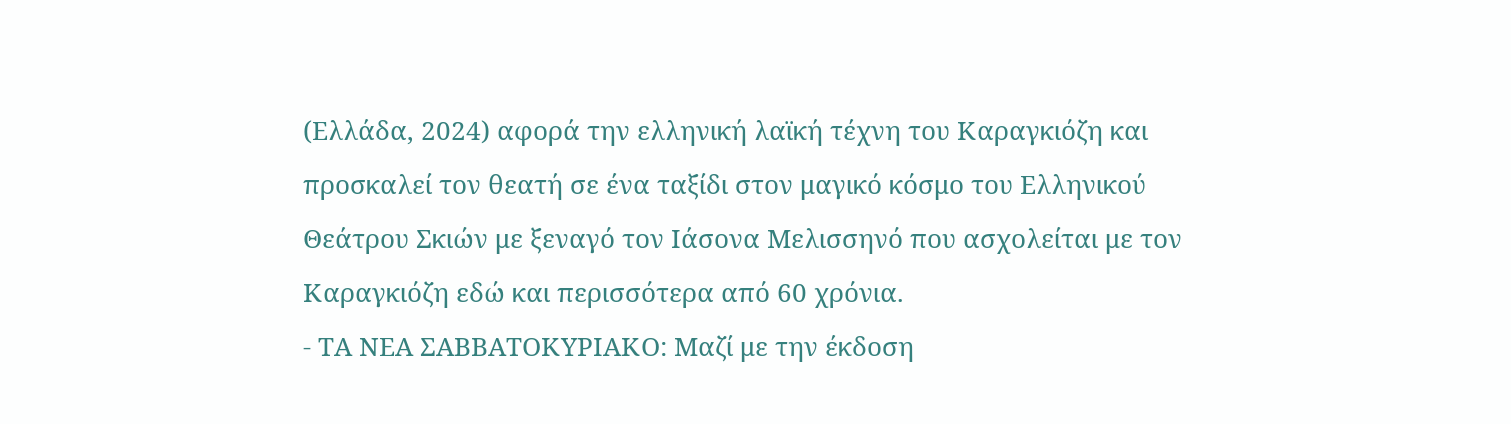(Ελλάδα, 2024) αφορά την ελληνική λαϊκή τέχνη του Καραγκιόζη και προσκαλεί τον θεατή σε ένα ταξίδι στον μαγικό κόσμο του Ελληνικού Θεάτρου Σκιών με ξεναγό τον Ιάσονα Μελισσηνό που ασχολείται με τον Καραγκιόζη εδώ και περισσότερα από 60 χρόνια.
- ΤΑ ΝΕΑ ΣΑΒΒΑΤΟΚΥΡΙΑΚΟ: Μαζί με την έκδοση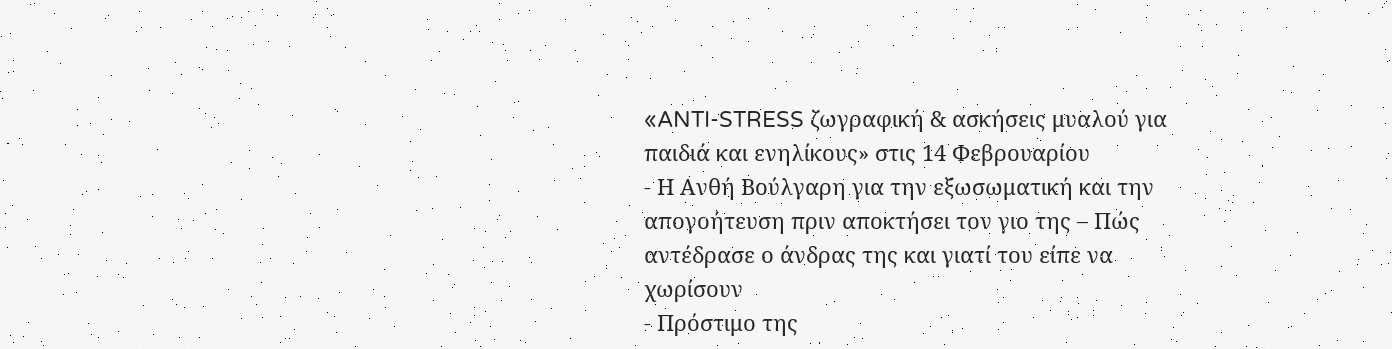«ANTI-STRESS ζωγραφική & ασκήσεις μυαλού για παιδιά και ενηλίκους» στις 14 Φεβρουαρίου
- Η Ανθή Βούλγαρη για την εξωσωματική και την απογοήτευση πριν αποκτήσει τον γιο της – Πώς αντέδρασε ο άνδρας της και γιατί του είπε να χωρίσουν
- Πρόστιμο της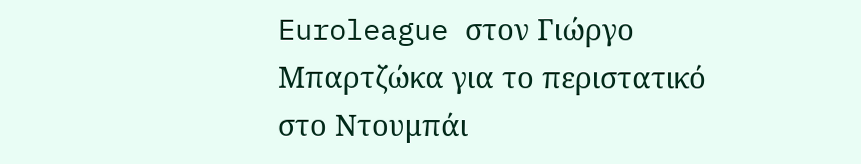Euroleague στον Γιώργο Μπαρτζώκα για το περιστατικό στο Ντουμπάι